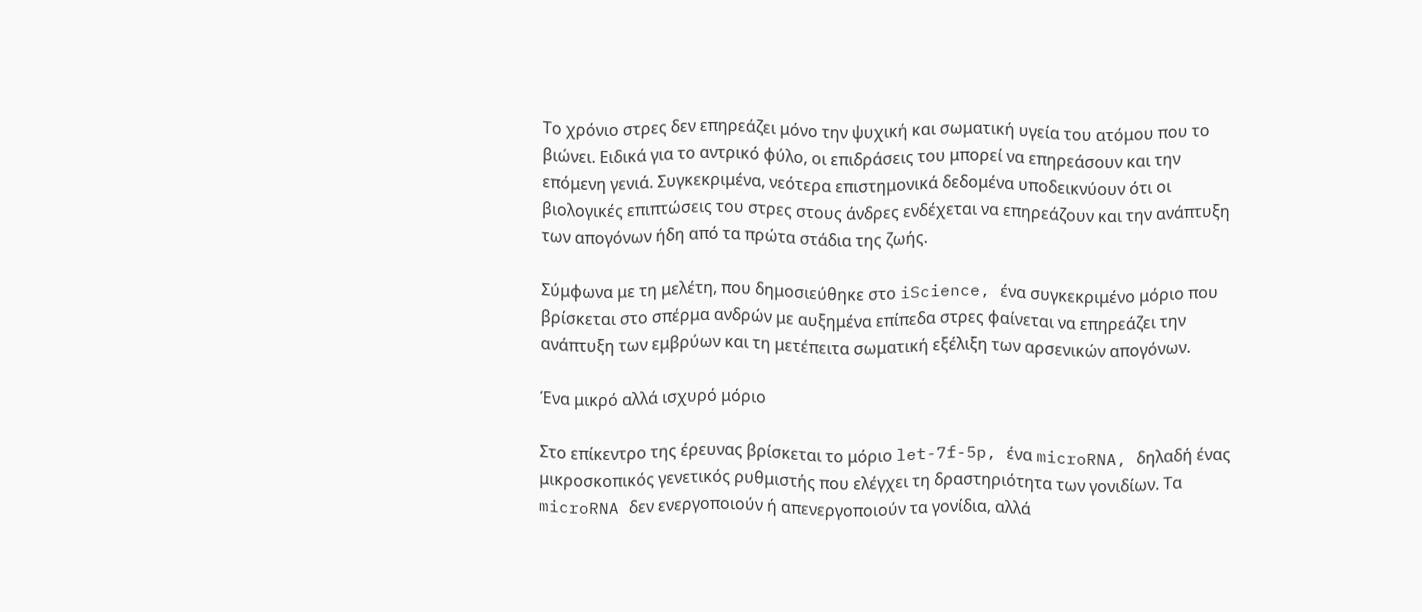Το χρόνιο στρες δεν επηρεάζει μόνο την ψυχική και σωματική υγεία του ατόμου που το βιώνει. Ειδικά για το αντρικό φύλο, οι επιδράσεις του μπορεί να επηρεάσουν και την επόμενη γενιά. Συγκεκριμένα, νεότερα επιστημονικά δεδομένα υποδεικνύουν ότι οι βιολογικές επιπτώσεις του στρες στους άνδρες ενδέχεται να επηρεάζουν και την ανάπτυξη των απογόνων ήδη από τα πρώτα στάδια της ζωής.

Σύμφωνα με τη μελέτη, που δημοσιεύθηκε στο iScience, ένα συγκεκριμένο μόριο που βρίσκεται στο σπέρμα ανδρών με αυξημένα επίπεδα στρες φαίνεται να επηρεάζει την ανάπτυξη των εμβρύων και τη μετέπειτα σωματική εξέλιξη των αρσενικών απογόνων.

Ένα μικρό αλλά ισχυρό μόριο

Στο επίκεντρο της έρευνας βρίσκεται το μόριο let-7f-5p, ένα microRNA, δηλαδή ένας μικροσκοπικός γενετικός ρυθμιστής που ελέγχει τη δραστηριότητα των γονιδίων. Τα microRNA δεν ενεργοποιούν ή απενεργοποιούν τα γονίδια, αλλά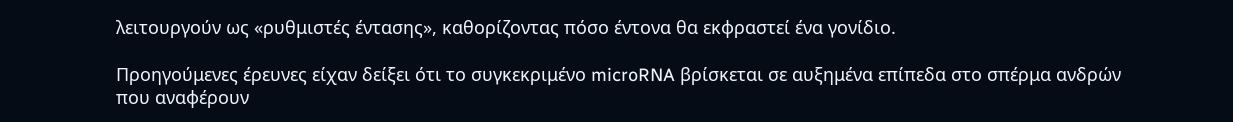λειτουργούν ως «ρυθμιστές έντασης», καθορίζοντας πόσο έντονα θα εκφραστεί ένα γονίδιο.

Προηγούμενες έρευνες είχαν δείξει ότι το συγκεκριμένο microRNA βρίσκεται σε αυξημένα επίπεδα στο σπέρμα ανδρών που αναφέρουν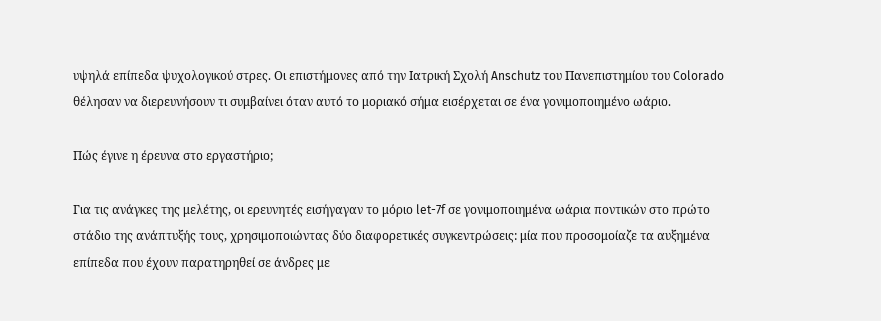υψηλά επίπεδα ψυχολογικού στρες. Οι επιστήμονες από την Ιατρική Σχολή Anschutz του Πανεπιστημίου του Colorado θέλησαν να διερευνήσουν τι συμβαίνει όταν αυτό το μοριακό σήμα εισέρχεται σε ένα γονιμοποιημένο ωάριο.

Πώς έγινε η έρευνα στο εργαστήριο;

Για τις ανάγκες της μελέτης, οι ερευνητές εισήγαγαν το μόριο let-7f σε γονιμοποιημένα ωάρια ποντικών στο πρώτο στάδιο της ανάπτυξής τους, χρησιμοποιώντας δύο διαφορετικές συγκεντρώσεις: μία που προσομοίαζε τα αυξημένα επίπεδα που έχουν παρατηρηθεί σε άνδρες με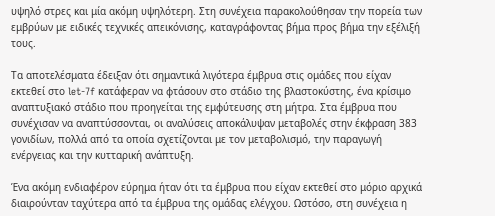υψηλό στρες και μία ακόμη υψηλότερη. Στη συνέχεια παρακολούθησαν την πορεία των εμβρύων με ειδικές τεχνικές απεικόνισης, καταγράφοντας βήμα προς βήμα την εξέλιξή τους.

Τα αποτελέσματα έδειξαν ότι σημαντικά λιγότερα έμβρυα στις ομάδες που είχαν εκτεθεί στο let-7f κατάφεραν να φτάσουν στο στάδιο της βλαστοκύστης, ένα κρίσιμο αναπτυξιακό στάδιο που προηγείται της εμφύτευσης στη μήτρα. Στα έμβρυα που συνέχισαν να αναπτύσσονται, οι αναλύσεις αποκάλυψαν μεταβολές στην έκφραση 383 γονιδίων, πολλά από τα οποία σχετίζονται με τον μεταβολισμό, την παραγωγή ενέργειας και την κυτταρική ανάπτυξη.

Ένα ακόμη ενδιαφέρον εύρημα ήταν ότι τα έμβρυα που είχαν εκτεθεί στο μόριο αρχικά διαιρούνταν ταχύτερα από τα έμβρυα της ομάδας ελέγχου. Ωστόσο, στη συνέχεια η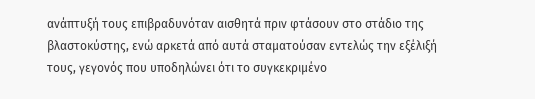ανάπτυξή τους επιβραδυνόταν αισθητά πριν φτάσουν στο στάδιο της βλαστοκύστης, ενώ αρκετά από αυτά σταματούσαν εντελώς την εξέλιξή τους, γεγονός που υποδηλώνει ότι το συγκεκριμένο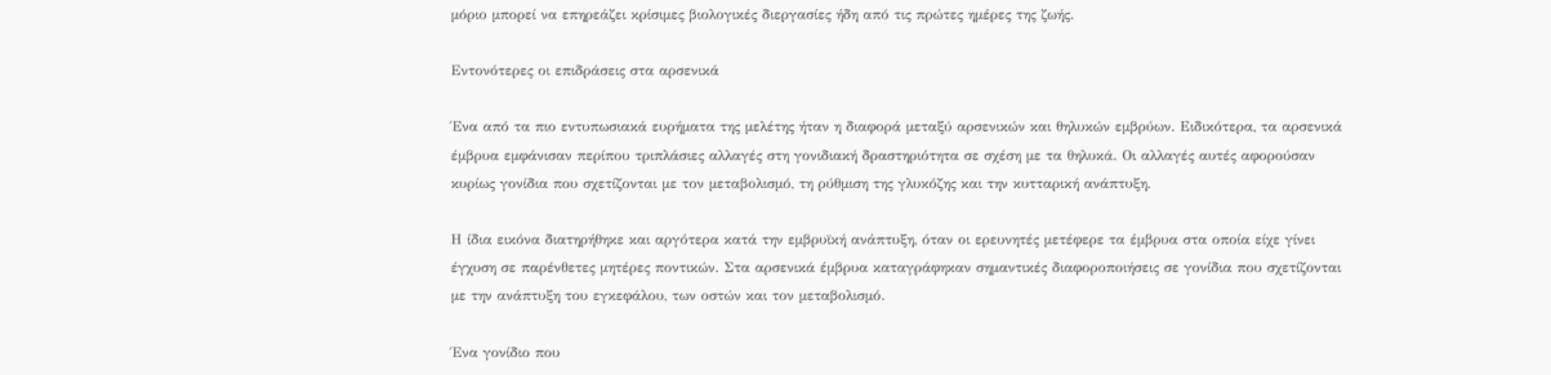μόριο μπορεί να επηρεάζει κρίσιμες βιολογικές διεργασίες ήδη από τις πρώτες ημέρες της ζωής.

Εντονότερες οι επιδράσεις στα αρσενικά

Ένα από τα πιο εντυπωσιακά ευρήματα της μελέτης ήταν η διαφορά μεταξύ αρσενικών και θηλυκών εμβρύων. Ειδικότερα, τα αρσενικά έμβρυα εμφάνισαν περίπου τριπλάσιες αλλαγές στη γονιδιακή δραστηριότητα σε σχέση με τα θηλυκά. Οι αλλαγές αυτές αφορούσαν κυρίως γονίδια που σχετίζονται με τον μεταβολισμό, τη ρύθμιση της γλυκόζης και την κυτταρική ανάπτυξη.

Η ίδια εικόνα διατηρήθηκε και αργότερα κατά την εμβρυϊκή ανάπτυξη, όταν οι ερευνητές μετέφερε τα έμβρυα στα οποία είχε γίνει έγχυση σε παρένθετες μητέρες ποντικών. Στα αρσενικά έμβρυα καταγράφηκαν σημαντικές διαφοροποιήσεις σε γονίδια που σχετίζονται με την ανάπτυξη του εγκεφάλου, των οστών και τον μεταβολισμό.

Ένα γονίδιο που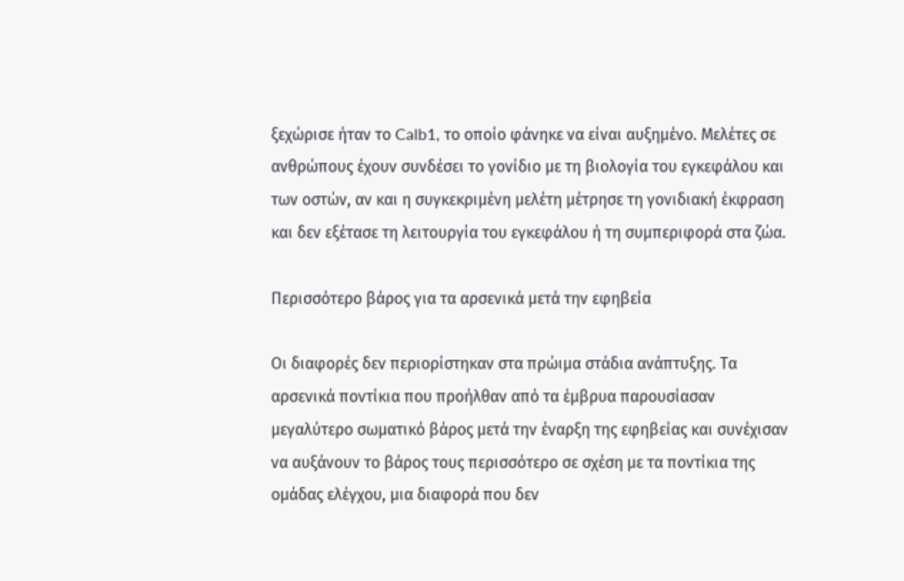ξεχώρισε ήταν το Calb1, το οποίο φάνηκε να είναι αυξημένο. Μελέτες σε ανθρώπους έχουν συνδέσει το γονίδιο με τη βιολογία του εγκεφάλου και των οστών, αν και η συγκεκριμένη μελέτη μέτρησε τη γονιδιακή έκφραση και δεν εξέτασε τη λειτουργία του εγκεφάλου ή τη συμπεριφορά στα ζώα.

Περισσότερο βάρος για τα αρσενικά μετά την εφηβεία

Οι διαφορές δεν περιορίστηκαν στα πρώιμα στάδια ανάπτυξης. Τα αρσενικά ποντίκια που προήλθαν από τα έμβρυα παρουσίασαν μεγαλύτερο σωματικό βάρος μετά την έναρξη της εφηβείας και συνέχισαν να αυξάνουν το βάρος τους περισσότερο σε σχέση με τα ποντίκια της ομάδας ελέγχου, μια διαφορά που δεν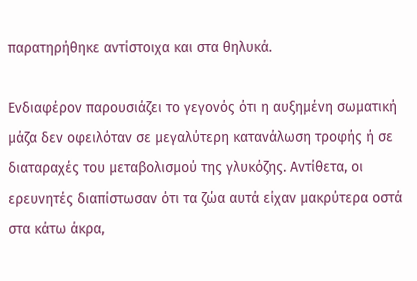παρατηρήθηκε αντίστοιχα και στα θηλυκά.

Ενδιαφέρον παρουσιάζει το γεγονός ότι η αυξημένη σωματική μάζα δεν οφειλόταν σε μεγαλύτερη κατανάλωση τροφής ή σε διαταραχές του μεταβολισμού της γλυκόζης. Αντίθετα, οι ερευνητές διαπίστωσαν ότι τα ζώα αυτά είχαν μακρύτερα οστά στα κάτω άκρα,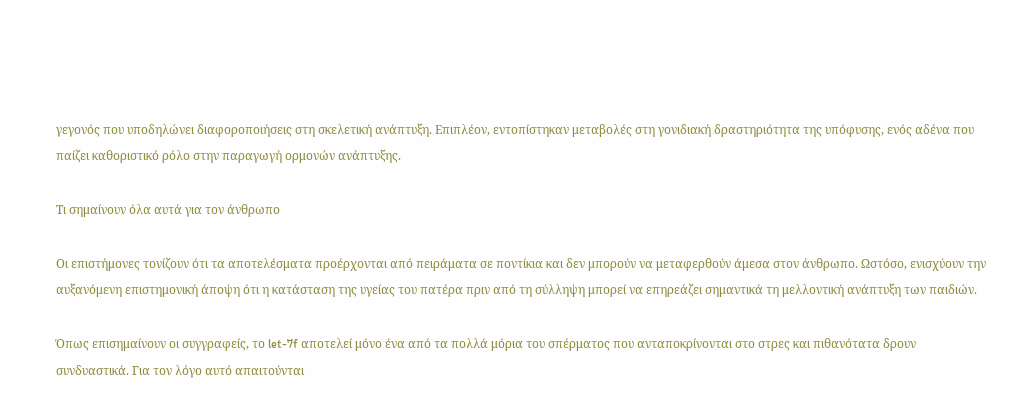γεγονός που υποδηλώνει διαφοροποιήσεις στη σκελετική ανάπτυξη. Επιπλέον, εντοπίστηκαν μεταβολές στη γονιδιακή δραστηριότητα της υπόφυσης, ενός αδένα που παίζει καθοριστικό ρόλο στην παραγωγή ορμονών ανάπτυξης.

Τι σημαίνουν όλα αυτά για τον άνθρωπο

Οι επιστήμονες τονίζουν ότι τα αποτελέσματα προέρχονται από πειράματα σε ποντίκια και δεν μπορούν να μεταφερθούν άμεσα στον άνθρωπο. Ωστόσο, ενισχύουν την αυξανόμενη επιστημονική άποψη ότι η κατάσταση της υγείας του πατέρα πριν από τη σύλληψη μπορεί να επηρεάζει σημαντικά τη μελλοντική ανάπτυξη των παιδιών.

Όπως επισημαίνουν οι συγγραφείς, το let-7f αποτελεί μόνο ένα από τα πολλά μόρια του σπέρματος που ανταποκρίνονται στο στρες και πιθανότατα δρουν συνδυαστικά. Για τον λόγο αυτό απαιτούνται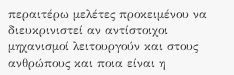περαιτέρω μελέτες προκειμένου να διευκρινιστεί αν αντίστοιχοι μηχανισμοί λειτουργούν και στους ανθρώπους και ποια είναι η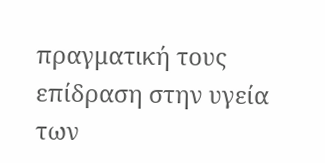πραγματική τους επίδραση στην υγεία των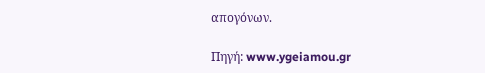απογόνων.

Πηγή: www.ygeiamou.gr